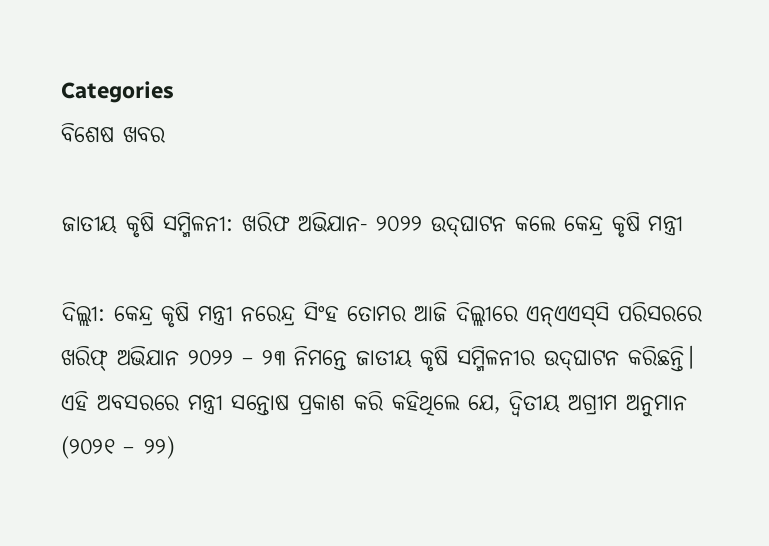Categories
ବିଶେଷ ଖବର

ଜାତୀୟ କୃଷି ସମ୍ମିଳନୀ: ଖରିଫ ଅଭିଯାନ- ୨୦୨୨ ଉଦ୍‌ଘାଟନ କଲେ କେନ୍ଦ୍ର କୃଷି ମନ୍ତ୍ରୀ

ଦିଲ୍ଲୀ: କେନ୍ଦ୍ର କୃଷି ମନ୍ତ୍ରୀ ନରେନ୍ଦ୍ର ସିଂହ ତୋମର ଆଜି ଦିଲ୍ଲୀରେ ଏନ୍‌ଏଏସ୍‌ସି ପରିସରରେ ଖରିଫ୍ ଅଭିଯାନ ୨୦୨୨ – ୨୩ ନିମନ୍ତେ ଜାତୀୟ କୃଷି ସମ୍ମିଳନୀର ଉଦ୍‌ଘାଟନ କରିଛନ୍ତି। ଏହି ଅବସରରେ ମନ୍ତ୍ରୀ ସନ୍ତୋଷ ପ୍ରକାଶ କରି କହିଥିଲେ ଯେ, ଦ୍ୱିତୀୟ ଅଗ୍ରୀମ ଅନୁମାନ (୨୦୨୧ – ୨୨)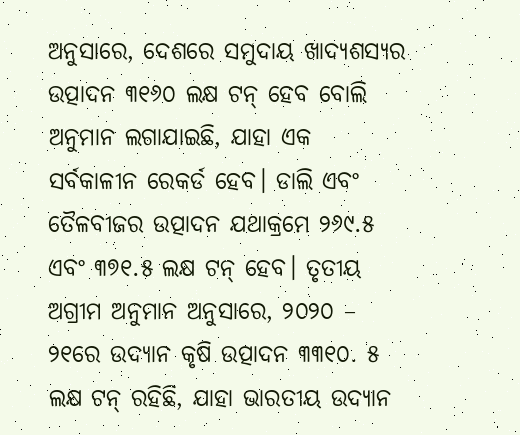ଅନୁସାରେ, ଦେଶରେ ସମୁଦାୟ ଖାଦ୍ୟଶସ୍ୟର ଉତ୍ପାଦନ ୩୧୬୦ ଲକ୍ଷ ଟନ୍ ହେବ ବୋଲି ଅନୁମାନ ଲଗାଯାଇଛି, ଯାହା ଏକ ସର୍ବକାଳୀନ ରେକର୍ଡ ହେବ। ଡାଲି ଏବଂ ତୈଳବୀଜର ଉତ୍ପାଦନ ଯଥାକ୍ରମେ ୨୬୯.୫ ଏବଂ ୩୭୧.୫ ଲକ୍ଷ ଟନ୍ ହେବ। ତୃତୀୟ ଅଗ୍ରୀମ ଅନୁମାନ ଅନୁସାରେ, ୨୦୨୦ – ୨୧ରେ ଉଦ୍ୟାନ କୃଷି ଉତ୍ପାଦନ ୩୩୧୦. ୫ ଲକ୍ଷ ଟନ୍ ରହିଛି, ଯାହା ଭାରତୀୟ ଉଦ୍ୟାନ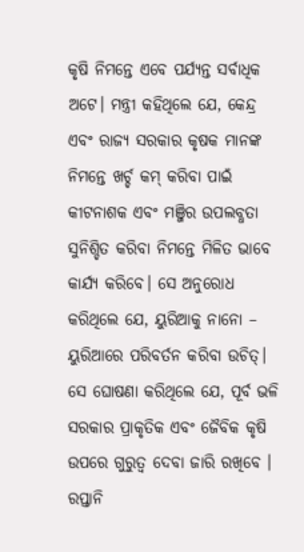କୃଷି ନିମନ୍ତେ ଏବେ ପର୍ଯ୍ୟନ୍ତ ସର୍ବାଧିକ ଅଟେ। ମନ୍ତ୍ରୀ କହିଥିଲେ ଯେ, କେନ୍ଦ୍ର ଏବଂ ରାଜ୍ୟ ସରକାର କୃଷକ ମାନଙ୍କ ନିମନ୍ତେ ଖର୍ଚ୍ଚ କମ୍ କରିବା ପାଇଁ କୀଟନାଶକ ଏବଂ ମଞ୍ଜିର ଉପଲବ୍ଧତା ସୁନିଶ୍ଚିତ କରିବା ନିମନ୍ତେ ମିଳିତ ଭାବେ କାର୍ଯ୍ୟ କରିବେ। ସେ ଅନୁରୋଧ କରିଥିଲେ ଯେ, ୟୁରିଆକୁ ନାନୋ – ୟୁରିଆରେ ପରିବର୍ତନ କରିବା ଉଚିତ୍।  ସେ ଘୋଷଣା କରିଥିଲେ ଯେ, ପୂର୍ବ ଭଳି ସରକାର ପ୍ରାକୃତିକ ଏବଂ ଜୈବିକ କୃଷି ଉପରେ ଗୁରୁତ୍ୱ ଦେବା ଜାରି ରଖିବେ । ରପ୍ତାନି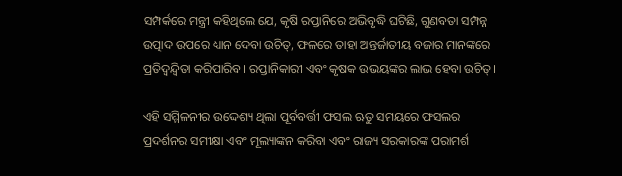ସମ୍ପର୍କରେ ମନ୍ତ୍ରୀ କହିଥିଲେ ଯେ, କୃଷି ରପ୍ତାନିରେ ଅଭିବୃଦ୍ଧି ଘଟିଛି, ଗୁଣବତା ସମ୍ପନ୍ନ ଉତ୍ପାଦ ଉପରେ ଧ୍ୟାନ ଦେବା ଉଚିତ୍‌, ଫଳରେ ତାହା ଅନ୍ତର୍ଜାତୀୟ ବଜାର ମାନଙ୍କରେ ପ୍ରତିଦ୍ୱନ୍ଦ୍ୱିତା କରିପାରିବ। ରପ୍ତାନିକାରୀ ଏବଂ କୃଷକ ଉଭୟଙ୍କର ଲାଭ ହେବା ଉଚିତ୍।

ଏହି ସମ୍ମିଳନୀର ଉଦ୍ଦେଶ୍ୟ ଥିଲା ପୂର୍ବବର୍ତ୍ତୀ ଫସଲ ଋତୁ ସମୟରେ ଫସଲର ପ୍ରଦର୍ଶନର ସମୀକ୍ଷା ଏବଂ ମୂଲ୍ୟାଙ୍କନ କରିବା ଏବଂ ରାଜ୍ୟ ସରକାରଙ୍କ ପରାମର୍ଶ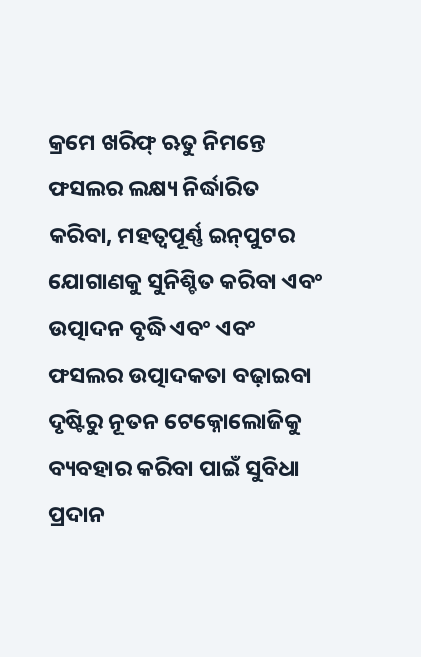କ୍ରମେ ଖରିଫ୍ ଋତୁ ନିମନ୍ତେ ଫସଲର ଲକ୍ଷ୍ୟ ନିର୍ଦ୍ଧାରିତ କରିବା, ମହତ୍ୱପୂର୍ଣ୍ଣ ଇନ୍‌ପୁଟର ଯୋଗାଣକୁ ସୁନିଶ୍ଚିତ କରିବା ଏବଂ ଉତ୍ପାଦନ ବୃଦ୍ଧି ଏବଂ ଏବଂ ଫସଲର ଉତ୍ପାଦକତା ବଢ଼ାଇବା ଦୃଷ୍ଟିରୁ ନୂତନ ଟେକ୍ନୋଲୋଜିକୁ ବ୍ୟବହାର କରିବା ପାଇଁ ସୁବିଧା ପ୍ରଦାନ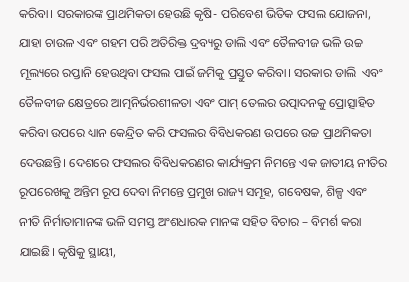କରିବା। ସରକାରଙ୍କ ପ୍ରାଥମିକତା ହେଉଛି କୃଷି- ପରିବେଶ ଭିତିକ ଫସଲ ଯୋଜନା, ଯାହା ଚାଉଳ ଏବଂ ଗହମ ପରି ଅତିରିକ୍ତ ଦ୍ରବ୍ୟରୁ ଡାଲି ଏବଂ ତୈଳବୀଜ ଭଳି ଉଚ୍ଚ ମୂଲ୍ୟରେ ରପ୍ତାନି ହେଉଥିବା ଫସଲ ପାଇଁ ଜମିକୁ ପ୍ରସ୍ତୁତ କରିବା। ସରକାର ଡାଲି  ଏବଂ ତୈଳବୀଜ କ୍ଷେତ୍ରରେ ଆତ୍ମନିର୍ଭରଶୀଳତା ଏବଂ ପାମ୍ ତେଲର ଉତ୍ପାଦନକୁ ପ୍ରୋତ୍ସାହିତ କରିବା ଉପରେ ଧ୍ୟାନ କେନ୍ଦ୍ରିତ କରି ଫସଲର ବିବିଧକରଣ ଉପରେ ଉଚ୍ଚ ପ୍ରାଥମିକତା ଦେଉଛନ୍ତି। ଦେଶରେ ଫସଲର ବିବିଧକରଣର କାର୍ଯ୍ୟକ୍ରମ ନିମନ୍ତେ ଏକ ଜାତୀୟ ନୀତିର ରୂପରେଖକୁ ଅନ୍ତିମ ରୂପ ଦେବା ନିମନ୍ତେ ପ୍ରମୁଖ ରାଜ୍ୟ ସମୂହ, ଗବେଷକ, ଶିଳ୍ପ ଏବଂ ନୀତି ନିର୍ମାତାମାନଙ୍କ ଭଳି ସମସ୍ତ ଅଂଶଧାରକ ମାନଙ୍କ ସହିତ ବିଚାର – ବିମର୍ଶ କରା ଯାଇଛି। କୃଷିକୁ ସ୍ଥାୟୀ,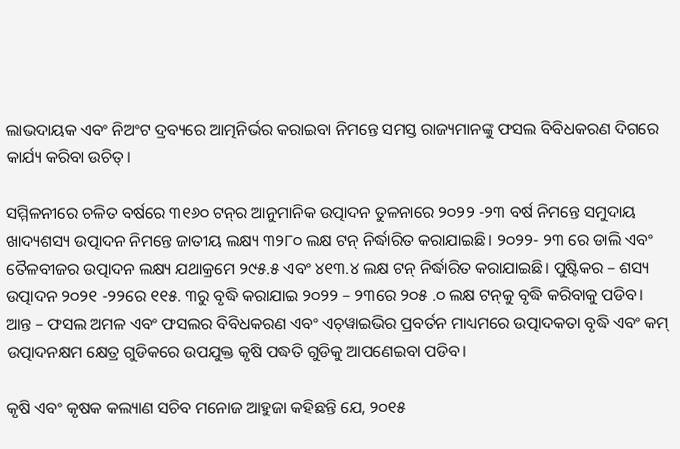ଲାଭଦାୟକ ଏବଂ ନିଅଂଟ ଦ୍ରବ୍ୟରେ ଆତ୍ମନିର୍ଭର କରାଇବା ନିମନ୍ତେ ସମସ୍ତ ରାଜ୍ୟମାନଙ୍କୁ ଫସଲ ବିବିଧକରଣ ଦିଗରେ କାର୍ଯ୍ୟ କରିବା ଉଚିତ୍।

ସମ୍ମିଳନୀରେ ଚଳିତ ବର୍ଷରେ ୩୧୬୦ ଟନ୍‌ର ଆନୁମାନିକ ଉତ୍ପାଦନ ତୁଳନାରେ ୨୦୨୨ -୨୩ ବର୍ଷ ନିମନ୍ତେ ସମୁଦାୟ ଖାଦ୍ୟଶସ୍ୟ ଉତ୍ପାଦନ ନିମନ୍ତେ ଜାତୀୟ ଲକ୍ଷ୍ୟ ୩୨୮୦ ଲକ୍ଷ ଟନ୍ ନିର୍ଦ୍ଧାରିତ କରାଯାଇଛି। ୨୦୨୨- ୨୩ ରେ ଡାଲି ଏବଂ ତୈଳବୀଜର ଉତ୍ପାଦନ ଲକ୍ଷ୍ୟ ଯଥାକ୍ରମେ ୨୯୫.୫ ଏବଂ ୪୧୩.୪ ଲକ୍ଷ ଟନ୍ ନିର୍ଦ୍ଧାରିତ କରାଯାଇଛି। ପୁଷ୍ଟିକର – ଶସ୍ୟ ଉତ୍ପାଦନ ୨୦୨୧ -୨୨ରେ ୧୧୫. ୩ରୁ ବୃଦ୍ଧି କରାଯାଇ ୨୦୨୨ – ୨୩ରେ ୨୦୫ .୦ ଲକ୍ଷ ଟନ୍‌କୁ ବୃଦ୍ଧି କରିବାକୁ ପଡିବ। ଆନ୍ତ – ଫସଲ ଅମଳ ଏବଂ ଫସଲର ବିବିଧକରଣ ଏବଂ ଏଚ୍‌ୱାଇଭିର ପ୍ରବର୍ତନ ମାଧ୍ୟମରେ ଉତ୍ପାଦକତା ବୃଦ୍ଧି ଏବଂ କମ୍ ଉତ୍ପାଦନକ୍ଷମ କ୍ଷେତ୍ର ଗୁଡିକରେ ଉପଯୁକ୍ତ କୃଷି ପଦ୍ଧତି ଗୁଡିକୁ ଆପଣେଇବା ପଡିବ।

କୃଷି ଏବଂ କୃଷକ କଲ୍ୟାଣ ସଚିବ ମନୋଜ ଆହୁଜା କହିଛନ୍ତି ଯେ, ୨୦୧୫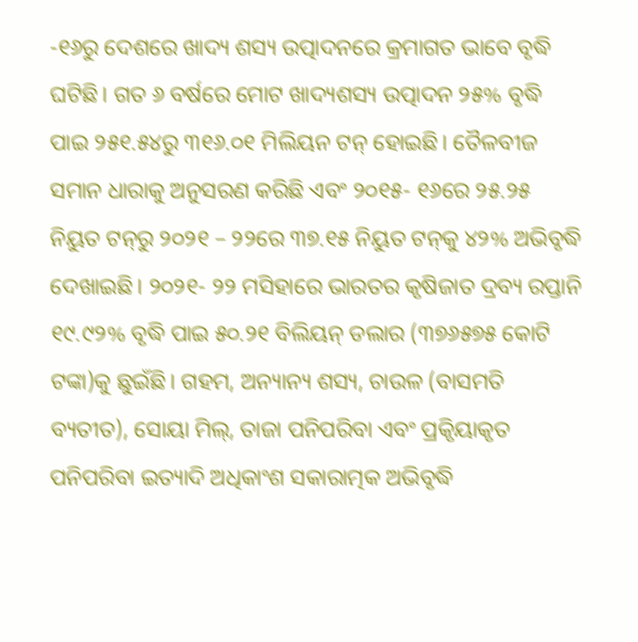-୧୬ରୁ ଦେଶରେ ଖାଦ୍ୟ ଶସ୍ୟ ଉତ୍ପାଦନରେ କ୍ରମାଗତ ଭାବେ ବୃଦ୍ଧି ଘଟିଛି। ଗତ ୬ ବର୍ଷରେ ମୋଟ ଖାଦ୍ୟଶସ୍ୟ ଉତ୍ପାଦନ ୨୫% ବୃଦ୍ଧି ପାଇ ୨୫୧.୫୪ରୁ ୩୧୬.୦୧ ମିଲିୟନ ଟନ୍ ହୋଇଛି। ତୈଳବୀଜ ସମାନ ଧାରାକୁ ଅନୁସରଣ କରିଛି ଏବଂ ୨୦୧୫- ୧୬ରେ ୨୫.୨୫ ନିୟୁତ ଟନ୍‌ରୁ ୨୦୨୧ – ୨୨ରେ ୩୭.୧୫ ନିୟୁତ ଟନ୍‌କୁ ୪୨% ଅଭିବୃଦ୍ଧି ଦେଖାଇଛି। ୨୦୨୧- ୨୨ ମସିହାରେ ଭାରତର କୃଷିଜାତ ଦ୍ରବ୍ୟ ରପ୍ତାନି ୧୯.୯୨% ବୃଦ୍ଧି ପାଇ ୫୦.୨୧ ବିଲିୟନ୍ ଡଲାର (୩୭୬୫୭୫ କୋଟି ଟଙ୍କା)କୁ ଛୁଇଁଛି। ଗହମ, ଅନ୍ୟାନ୍ୟ ଶସ୍ୟ, ଚାଉଳ (ବାସମତି ବ୍ୟତୀତ), ସୋୟା ମିଲ୍‌, ତାଜା ପନିପରିବା ଏବଂ ପ୍ରକିୃୟାକୃତ ପନିପରିବା ଇତ୍ୟାଦି ଅଧିକାଂଶ ସକାରାତ୍ମକ ଅଭିବୃଦ୍ଧି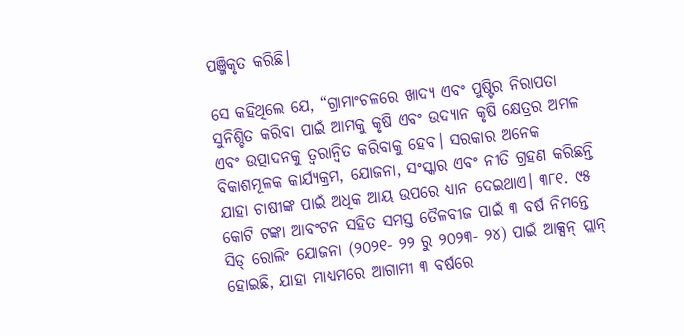ପଞ୍ଜିକୃତ କରିଛି।

ସେ କହିଥିଲେ ଯେ, “ଗ୍ରାମାଂଚଳରେ ଖାଦ୍ୟ ଏବଂ ପୁଷ୍ଟିର ନିରାପତା ସୁନିଶ୍ଚିତ କରିବା ପାଇଁ ଆମକୁ କୃଷି ଏବଂ ଉଦ୍ୟାନ କୃଷି କ୍ଷେତ୍ରର ଅମଳ ଏବଂ ଉତ୍ପାଦନକୁ ତ୍ୱରାନ୍ୱିତ କରିବାକୁ ହେବ। ସରକାର ଅନେକ ବିକାଶମୂଳକ କାର୍ଯ୍ୟକ୍ରମ, ଯୋଜନା, ସଂସ୍କାର ଏବଂ ନୀତି ଗ୍ରହଣ କରିଛନ୍ତି ଯାହା ଚାଷୀଙ୍କ ପାଇଁ ଅଧିକ ଆୟ ଉପରେ ଧ୍ୟାନ ଦେଇଥାଏ। ୩୮୧. ୯୫ କୋଟି ଟଙ୍କା ଆବଂଟନ ସହିତ ସମସ୍ତ ତୈଳବୀଜ ପାଇଁ ୩ ବର୍ଷ ନିମନ୍ତେ ସିଡ୍ ରୋଲିଂ ଯୋଜନା (୨୦୨୧- ୨୨ ରୁ ୨୦୨୩- ୨୪) ପାଇଁ ଆକ୍ସନ୍ ପ୍ଲାନ୍ ହୋଇଛି, ଯାହା ମାଧ୍ୟମରେ ଆଗାମୀ ୩ ବର୍ଷରେ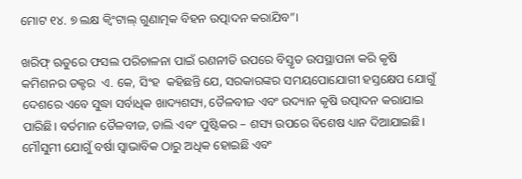ମୋଟ ୧୪. ୭ ଲକ୍ଷ କ୍ୱିଂଟାଲ୍ ଗୁଣାତ୍ମକ ବିହନ ଉତ୍ପାଦନ କରାଯିବ”।

ଖରିଫ୍ ଋତୁରେ ଫସଲ ପରିଚାଳନା ପାଇଁ ରଣନୀତି ଉପରେ ବିସ୍ତୃତ ଉପସ୍ଥାପନା କରି କୃଷି କମିଶନର ଡକ୍ଟର  ଏ. କେ, ସିଂହ  କହିଛନ୍ତି ଯେ, ସରକାରଙ୍କର ସମୟପୋଯୋଗୀ ହସ୍ତକ୍ଷେପ ଯୋଗୁଁ ଦେଶରେ ଏବେ ସୁଦ୍ଧା ସର୍ବାଧିକ ଖାଦ୍ୟଶସ୍ୟ, ତୈଳବୀଜ ଏବଂ ଉଦ୍ୟାନ କୃଷି ଉତ୍ପାଦନ କରାଯାଇ ପାରିଛି। ବର୍ତମାନ ତୈଳବୀଜ, ଡାଲି ଏବଂ ପୁଷ୍ଟିକର – ଶସ୍ୟ ଉପରେ ବିଶେଷ ଧ୍ୟାନ ଦିଆଯାଇଛି। ମୌସୁମୀ ଯୋଗୁଁ ବର୍ଷା ସ୍ୱାଭାବିକ ଠାରୁ ଅଧିକ ହୋଇଛି ଏବଂ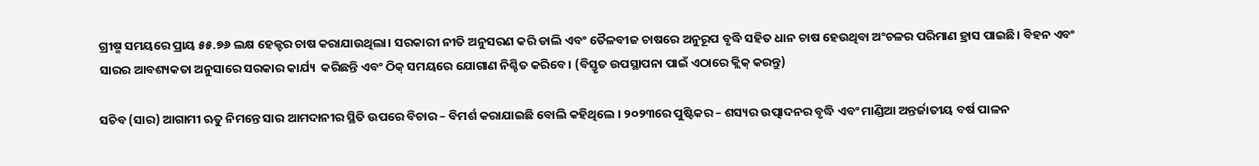ଗ୍ରୀଷ୍ମ ସମୟରେ ପ୍ରାୟ ୫୫.୭୬ ଲକ୍ଷ ହେକ୍ଟର ଚାଷ କରାଯାଉଥିଲା। ସରକାରୀ ନୀତି ଅନୁସରଣ କରି ଡାଲି ଏବଂ ତୈଳବୀଜ ଚାଷରେ ଅନୁରୂପ ବୃଦ୍ଧି ସହିତ ଧାନ ଚାଷ ହେଉଥିବା ଅଂଚଳର ପରିମାଣ ହ୍ରାସ ପାଇଛି। ବିହନ ଏବଂ ସାରର ଆବଶ୍ୟକତା ଅନୁସାରେ ସରକାର କାର୍ଯ୍ୟ  କରିଛନ୍ତି ଏବଂ ଠିକ୍ ସମୟରେ ଯୋଗାଣ ନିଶ୍ଚିତ କରିବେ। (ବିସ୍ତୃତ ଉପସ୍ଥାପନା ପାଇଁ ଏଠାରେ କ୍ଲିକ୍ କରନ୍ତୁ)

ସଚିବ (ସାର) ଆଗାମୀ ଋତୁ ନିମନ୍ତେ ସାର ଆମଦାନୀର ସ୍ଥିତି ଉପରେ ବିଚାର – ବିମର୍ଶ କରାଯାଇଛି ବୋଲି କହିଥିଲେ । ୨୦୨୩ରେ ପୁଷ୍ଟିକର – ଶସ୍ୟର ଉତ୍ପାଦନର ବୃଦ୍ଧି ଏବଂ ମାଣ୍ଡିଆ ଅନ୍ତର୍ଜାତୀୟ ବର୍ଷ ପାଳନ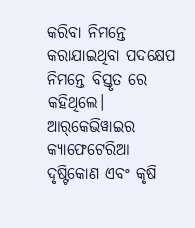କରିବା ନିମନ୍ତେ କରାଯାଇଥିବା ପଦକ୍ଷେପ ନିମନ୍ତେ ବିସ୍ତୃତ ରେ କହିଥିଲେ। ଆର୍‌କେଭିୱାଇର କ୍ୟାଫେଟେରିଆ ଦୃଷ୍ଟିକୋଣ ଏବଂ କୃଷି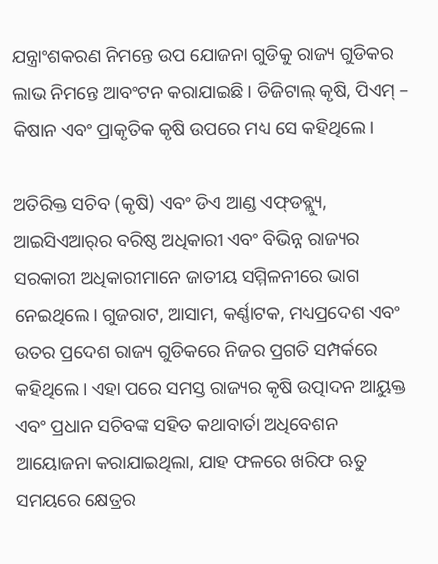ଯନ୍ତ୍ରାଂଶକରଣ ନିମନ୍ତେ ଉପ ଯୋଜନା ଗୁଡିକୁ ରାଜ୍ୟ ଗୁଡିକର ଲାଭ ନିମନ୍ତେ ଆବଂଟନ କରାଯାଇଛି । ଡିଜିଟାଲ୍ କୃଷି, ପିଏମ୍ – କିଷାନ ଏବଂ ପ୍ରାକୃତିକ କୃଷି ଉପରେ ମଧ୍ୟ ସେ କହିଥିଲେ।

ଅତିରିକ୍ତ ସଚିବ (କୃଷି) ଏବଂ ଡିଏ ଆଣ୍ଡ ଏଫ୍‌ଡବ୍ଲ୍ୟୁ, ଆଇସିଏଆର୍‌ର ବରିଷ୍ଠ ଅଧିକାରୀ ଏବଂ ବିଭିନ୍ନ ରାଜ୍ୟର ସରକାରୀ ଅଧିକାରୀମାନେ ଜାତୀୟ ସମ୍ମିଳନୀରେ ଭାଗ ନେଇଥିଲେ। ଗୁଜରାଟ, ଆସାମ, କର୍ଣ୍ଣାଟକ, ମଧ୍ୟପ୍ରଦେଶ ଏବଂ ଉତର ପ୍ରଦେଶ ରାଜ୍ୟ ଗୁଡିକରେ ନିଜର ପ୍ରଗତି ସମ୍ପର୍କରେ କହିଥିଲେ। ଏହା ପରେ ସମସ୍ତ ରାଜ୍ୟର କୃଷି ଉତ୍ପାଦନ ଆୟୁକ୍ତ ଏବଂ ପ୍ରଧାନ ସଚିବଙ୍କ ସହିତ କଥାବାର୍ତା ଅଧିବେଶନ ଆୟୋଜନା କରାଯାଇଥିଲା, ଯାହ ଫଳରେ ଖରିଫ ଋତୁ ସମୟରେ କ୍ଷେତ୍ରର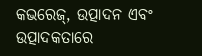କଭରେଜ୍‌, ଉତ୍ପାଦନ ଏବଂ ଉତ୍ପାଦକତାରେ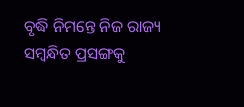ବୃଦ୍ଧି ନିମନ୍ତେ ନିଜ ରାଜ୍ୟ ସମ୍ବନ୍ଧିତ ପ୍ରସଙ୍ଗକୁ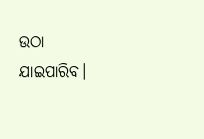ଉଠା ଯାଇପାରିବ।